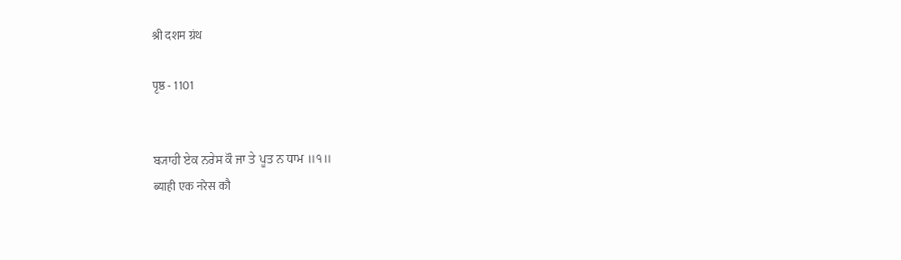श्री दशम ग्रंथ

पृष्ठ - 1101


ਬ੍ਯਾਹੀ ਏਕ ਨਰੇਸ ਕੌ ਜਾ ਤੇ ਪੂਤ ਨ ਧਾਮ ॥੧॥
ब्याही एक नरेस कौ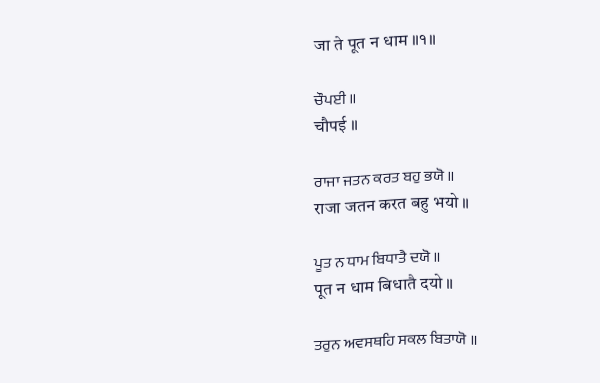जा ते पूत न धाम ॥१॥

ਚੌਪਈ ॥
चौपई ॥

ਰਾਜਾ ਜਤਨ ਕਰਤ ਬਹੁ ਭਯੋ ॥
राजा जतन करत बहु भयो ॥

ਪੂਤ ਨ ਧਾਮ ਬਿਧਾਤੈ ਦਯੋ ॥
पूत न धाम बिधातै दयो ॥

ਤਰੁਨ ਅਵਸਥਹਿ ਸਕਲ ਬਿਤਾਯੋ ॥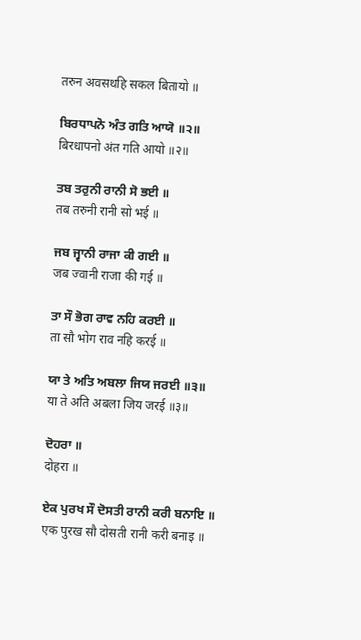तरुन अवसथहि सकल बितायो ॥

ਬਿਰਧਾਪਨੋ ਅੰਤ ਗਤਿ ਆਯੋ ॥੨॥
बिरधापनो अंत गति आयो ॥२॥

ਤਬ ਤਰੁਨੀ ਰਾਨੀ ਸੋ ਭਈ ॥
तब तरुनी रानी सो भई ॥

ਜਬ ਜ੍ਵਾਨੀ ਰਾਜਾ ਕੀ ਗਈ ॥
जब ज्वानी राजा की गई ॥

ਤਾ ਸੌ ਭੋਗ ਰਾਵ ਨਹਿ ਕਰਈ ॥
ता सौ भोग राव नहि करई ॥

ਯਾ ਤੇ ਅਤਿ ਅਬਲਾ ਜਿਯ ਜਰਈ ॥੩॥
या ते अति अबला जिय जरई ॥३॥

ਦੋਹਰਾ ॥
दोहरा ॥

ਏਕ ਪੁਰਖ ਸੌ ਦੋਸਤੀ ਰਾਨੀ ਕਰੀ ਬਨਾਇ ॥
एक पुरख सौ दोसती रानी करी बनाइ ॥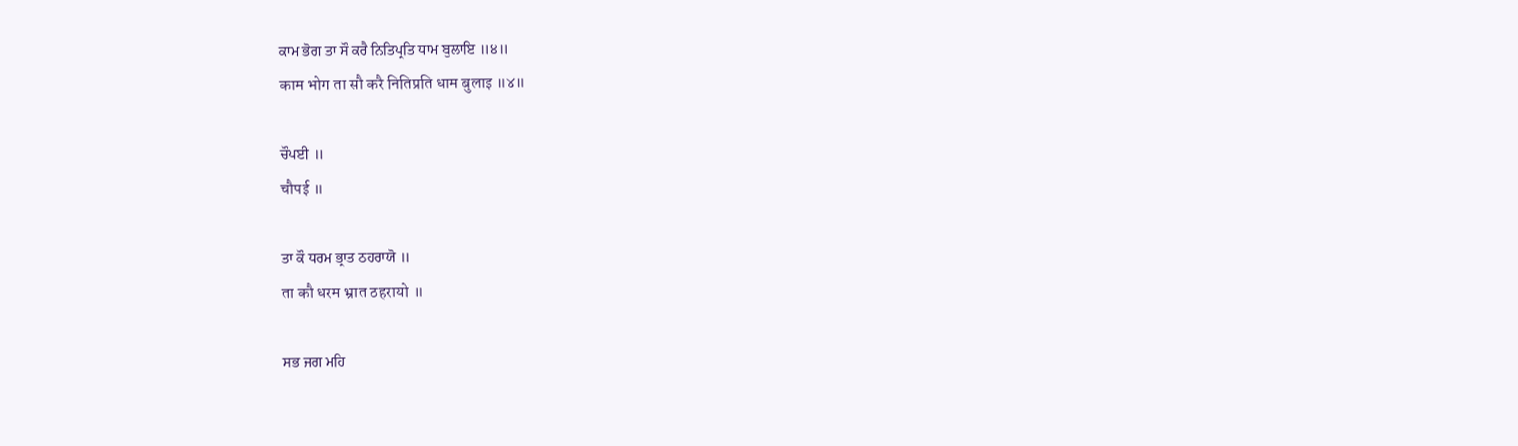ਕਾਮ ਭੋਗ ਤਾ ਸੌ ਕਰੈ ਨਿਤਿਪ੍ਰਤਿ ਧਾਮ ਬੁਲਾਇ ॥੪॥
काम भोग ता सौ करै नितिप्रति धाम बुलाइ ॥४॥

ਚੌਪਈ ॥
चौपई ॥

ਤਾ ਕੌ ਧਰਮ ਭ੍ਰਾਤ ਠਹਰਾਯੋ ॥
ता कौ धरम भ्रात ठहरायो ॥

ਸਭ ਜਗ ਮਹਿ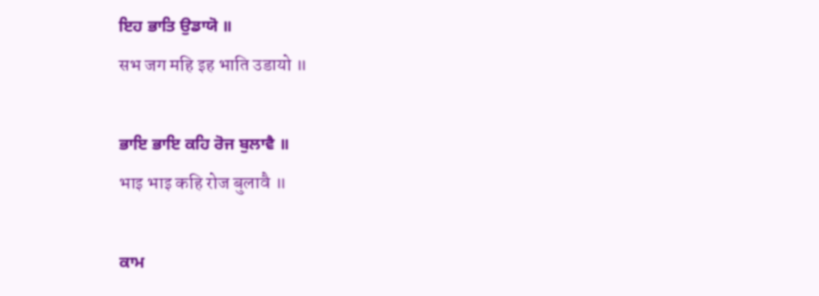ਇਹ ਭਾਤਿ ਉਡਾਯੋ ॥
सभ जग महि इह भाति उडायो ॥

ਭਾਇ ਭਾਇ ਕਹਿ ਰੋਜ ਬੁਲਾਵੈ ॥
भाइ भाइ कहि रोज बुलावै ॥

ਕਾਮ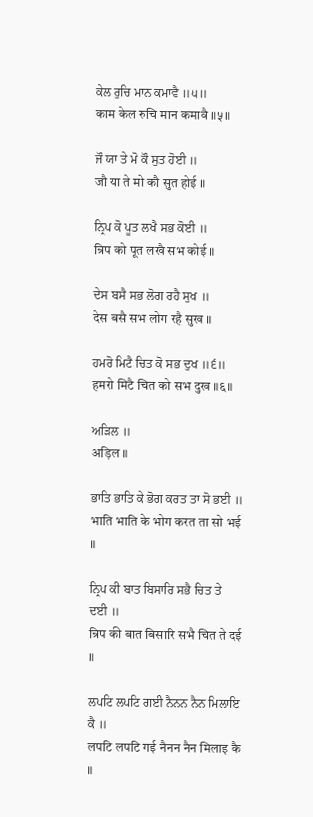ਕੇਲ ਰੁਚਿ ਮਾਨ ਕਮਾਵੈ ॥੫॥
काम केल रुचि मान कमावै ॥५॥

ਜੌ ਯਾ ਤੇ ਮੋ ਕੌ ਸੁਤ ਹੋਈ ॥
जौ या ते मो कौ सुत होई ॥

ਨ੍ਰਿਪ ਕੋ ਪੂਤ ਲਖੈ ਸਭ ਕੋਈ ॥
न्रिप को पूत लखै सभ कोई ॥

ਦੇਸ ਬਸੈ ਸਭ ਲੋਗ ਰਹੈ ਸੁਖ ॥
देस बसै सभ लोग रहै सुख ॥

ਹਮਰੋ ਮਿਟੈ ਚਿਤ ਕੋ ਸਭ ਦੁਖ ॥੬॥
हमरो मिटै चित को सभ दुख ॥६॥

ਅੜਿਲ ॥
अड़िल ॥

ਭਾਤਿ ਭਾਤਿ ਕੇ ਭੋਗ ਕਰਤ ਤਾ ਸੋ ਭਈ ॥
भाति भाति के भोग करत ता सो भई ॥

ਨ੍ਰਿਪ ਕੀ ਬਾਤ ਬਿਸਾਰਿ ਸਭੈ ਚਿਤ ਤੇ ਦਈ ॥
न्रिप की बात बिसारि सभै चित ते दई ॥

ਲਪਟਿ ਲਪਟਿ ਗਈ ਨੈਨਨ ਨੈਨ ਮਿਲਾਇ ਕੈ ॥
लपटि लपटि गई नैनन नैन मिलाइ कै ॥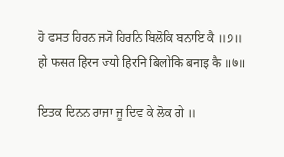ਹੋ ਫਸਤ ਹਿਰਨ ਜ੍ਯੋ ਹਿਰਨਿ ਬਿਲੋਕਿ ਬਨਾਇ ਕੈ ॥੭॥
हो फसत हिरन ज्यो हिरनि बिलोकि बनाइ कै ॥७॥

ਇਤਕ ਦਿਨਨ ਰਾਜਾ ਜੂ ਦਿਵ ਕੇ ਲੋਕ ਗੇ ॥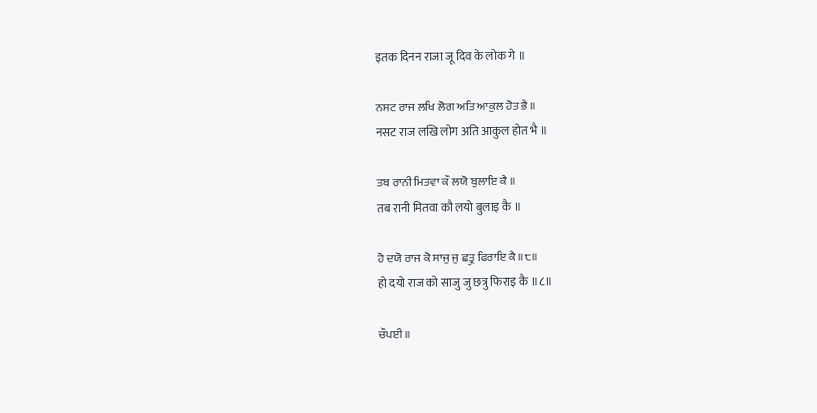इतक दिनन राजा जू दिव के लोक गे ॥

ਨਸਟ ਰਾਜ ਲਖਿ ਲੋਗ ਅਤਿ ਆਕੁਲ ਹੋਤ ਭੈ ॥
नसट राज लखि लोग अति आकुल होत भै ॥

ਤਬ ਰਾਨੀ ਮਿਤਵਾ ਕੌ ਲਯੋ ਬੁਲਾਇ ਕੈ ॥
तब रानी मितवा कौ लयो बुलाइ कै ॥

ਹੋ ਦਯੋ ਰਾਜ ਕੋ ਸਾਜੁ ਜੁ ਛਤ੍ਰੁ ਫਿਰਾਇ ਕੈ ॥੮॥
हो दयो राज को साजु जु छत्रु फिराइ कै ॥८॥

ਚੌਪਈ ॥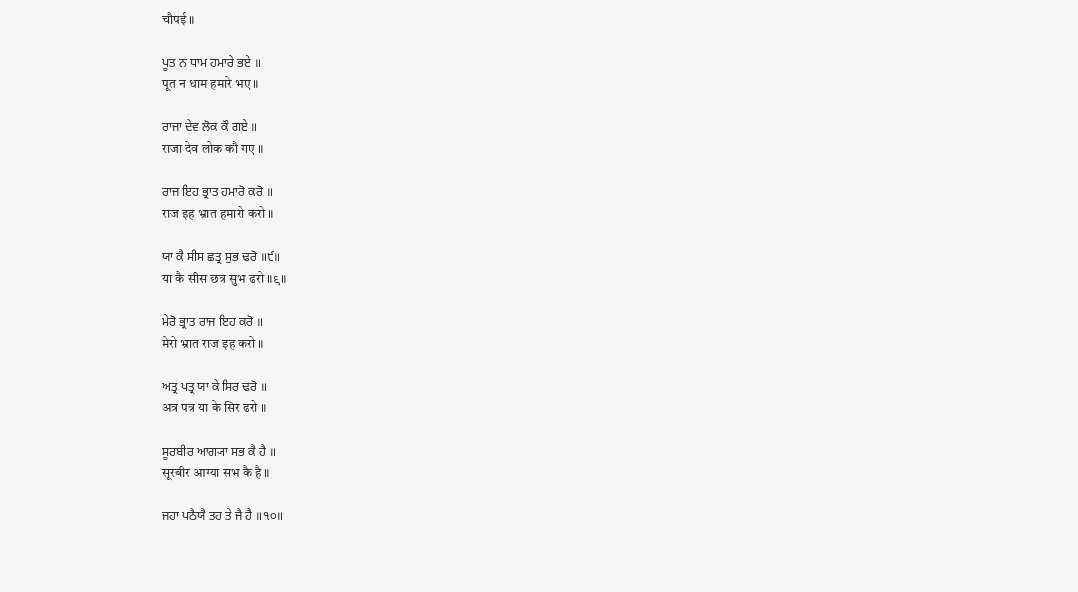चौपई ॥

ਪੂਤ ਨ ਧਾਮ ਹਮਾਰੇ ਭਏ ॥
पूत न धाम हमारे भए ॥

ਰਾਜਾ ਦੇਵ ਲੋਕ ਕੌ ਗਏ ॥
राजा देव लोक कौ गए ॥

ਰਾਜ ਇਹ ਭ੍ਰਾਤ ਹਮਾਰੋ ਕਰੋ ॥
राज इह भ्रात हमारो करो ॥

ਯਾ ਕੈ ਸੀਸ ਛਤ੍ਰ ਸੁਭ ਢਰੋ ॥੯॥
या कै सीस छत्र सुभ ढरो ॥९॥

ਮੇਰੋ ਭ੍ਰਾਤ ਰਾਜ ਇਹ ਕਰੋ ॥
मेरो भ्रात राज इह करो ॥

ਅਤ੍ਰ ਪਤ੍ਰ ਯਾ ਕੇ ਸਿਰ ਢਰੋ ॥
अत्र पत्र या के सिर ढरो ॥

ਸੂਰਬੀਰ ਆਗ੍ਯਾ ਸਭ ਕੈ ਹੈ ॥
सूरबीर आग्या सभ कै है ॥

ਜਹਾ ਪਠੈਯੈ ਤਹ ਤੇ ਜੈ ਹੈ ॥੧੦॥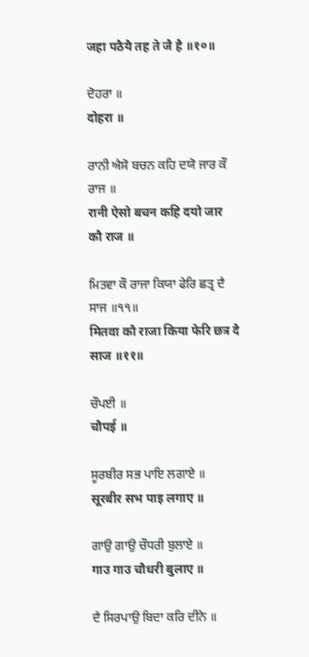जहा पठैयै तह ते जै है ॥१०॥

ਦੋਹਰਾ ॥
दोहरा ॥

ਰਾਨੀ ਐਸੋ ਬਚਨ ਕਹਿ ਦਯੋ ਜਾਰ ਕੌ ਰਾਜ ॥
रानी ऐसो बचन कहि दयो जार कौ राज ॥

ਮਿਤਵਾ ਕੌ ਰਾਜਾ ਕਿਯਾ ਫੇਰਿ ਛਤ੍ਰ ਦੈ ਸਾਜ ॥੧੧॥
मितवा कौ राजा किया फेरि छत्र दै साज ॥११॥

ਚੌਪਈ ॥
चौपई ॥

ਸੂਰਬੀਰ ਸਭ ਪਾਇ ਲਗਾਏ ॥
सूरबीर सभ पाइ लगाए ॥

ਗਾਉ ਗਾਉ ਚੌਧਰੀ ਬੁਲਾਏ ॥
गाउ गाउ चौधरी बुलाए ॥

ਦੈ ਸਿਰਪਾਉ ਬਿਦਾ ਕਰਿ ਦੀਨੇ ॥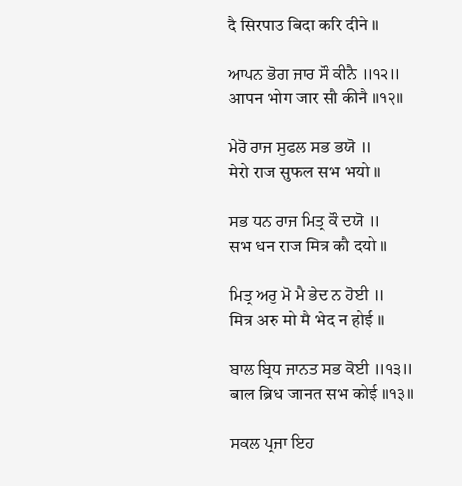दै सिरपाउ बिदा करि दीने ॥

ਆਪਨ ਭੋਗ ਜਾਰ ਸੌ ਕੀਨੈ ॥੧੨॥
आपन भोग जार सौ कीनै ॥१२॥

ਮੇਰੋ ਰਾਜ ਸੁਫਲ ਸਭ ਭਯੋ ॥
मेरो राज सुफल सभ भयो ॥

ਸਭ ਧਨ ਰਾਜ ਮਿਤ੍ਰ ਕੌ ਦਯੋ ॥
सभ धन राज मित्र कौ दयो ॥

ਮਿਤ੍ਰ ਅਰੁ ਮੋ ਮੈ ਭੇਦ ਨ ਹੋਈ ॥
मित्र अरु मो मै भेद न होई ॥

ਬਾਲ ਬ੍ਰਿਧ ਜਾਨਤ ਸਭ ਕੋਈ ॥੧੩॥
बाल ब्रिध जानत सभ कोई ॥१३॥

ਸਕਲ ਪ੍ਰਜਾ ਇਹ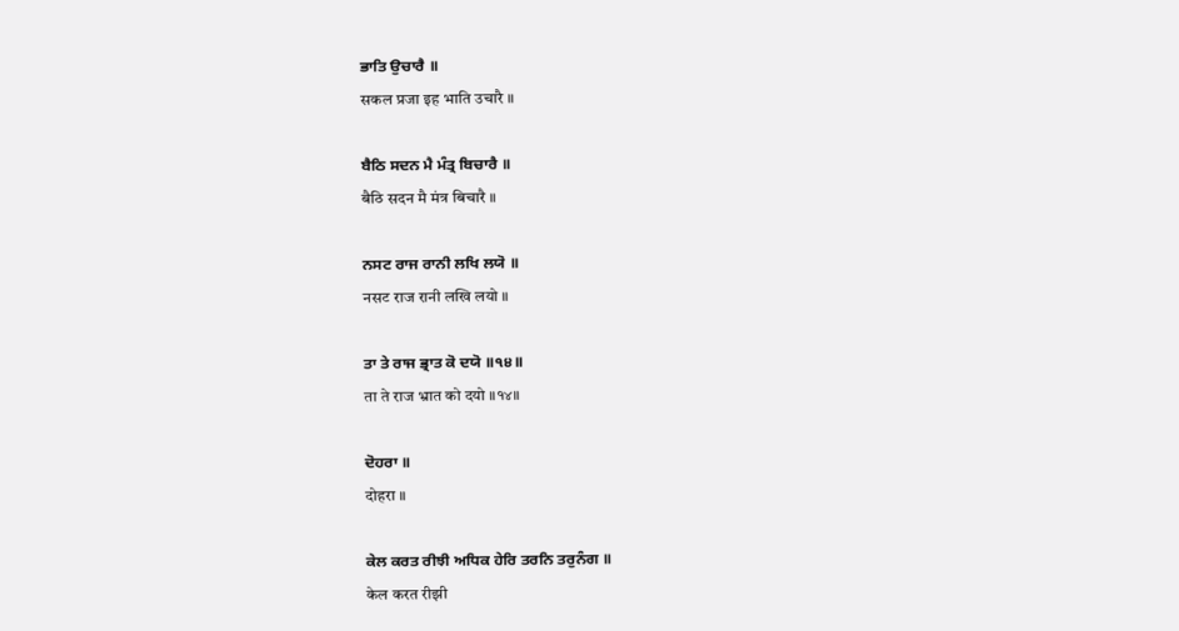ਭਾਤਿ ਉਚਾਰੈ ॥
सकल प्रजा इह भाति उचारै ॥

ਬੈਠਿ ਸਦਨ ਮੈ ਮੰਤ੍ਰ ਬਿਚਾਰੈ ॥
बैठि सदन मै मंत्र बिचारै ॥

ਨਸਟ ਰਾਜ ਰਾਨੀ ਲਖਿ ਲਯੋ ॥
नसट राज रानी लखि लयो ॥

ਤਾ ਤੇ ਰਾਜ ਭ੍ਰਾਤ ਕੋ ਦਯੋ ॥੧੪॥
ता ते राज भ्रात को दयो ॥१४॥

ਦੋਹਰਾ ॥
दोहरा ॥

ਕੇਲ ਕਰਤ ਰੀਝੀ ਅਧਿਕ ਹੇਰਿ ਤਰਨਿ ਤਰੁਨੰਗ ॥
केल करत रीझी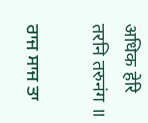अधिक हेरि तरनि तरुनंग ॥

ਰਾਜ ਸਾਜ ਤਾ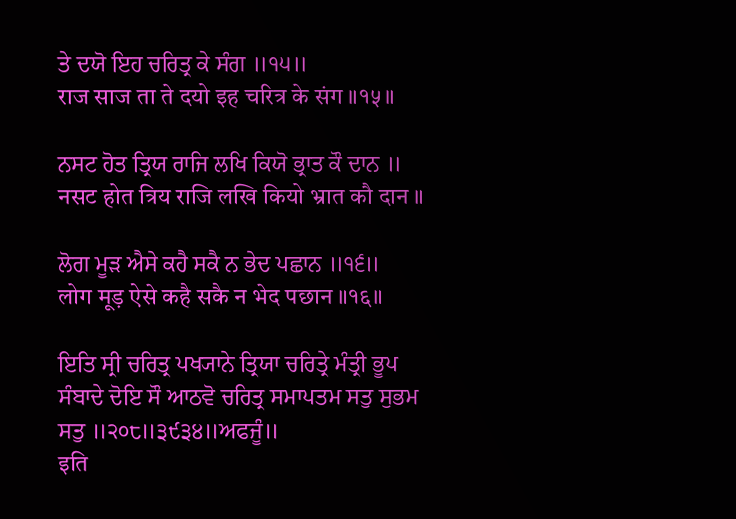ਤੇ ਦਯੋ ਇਹ ਚਰਿਤ੍ਰ ਕੇ ਸੰਗ ॥੧੫॥
राज साज ता ते दयो इह चरित्र के संग ॥१५॥

ਨਸਟ ਹੋਤ ਤ੍ਰਿਯ ਰਾਜਿ ਲਖਿ ਕਿਯੋ ਭ੍ਰਾਤ ਕੌ ਦਾਨ ॥
नसट होत त्रिय राजि लखि कियो भ्रात कौ दान ॥

ਲੋਗ ਮੂੜ ਐਸੇ ਕਹੈ ਸਕੈ ਨ ਭੇਦ ਪਛਾਨ ॥੧੬॥
लोग मूड़ ऐसे कहै सकै न भेद पछान ॥१६॥

ਇਤਿ ਸ੍ਰੀ ਚਰਿਤ੍ਰ ਪਖ੍ਯਾਨੇ ਤ੍ਰਿਯਾ ਚਰਿਤ੍ਰੇ ਮੰਤ੍ਰੀ ਭੂਪ ਸੰਬਾਦੇ ਦੋਇ ਸੌ ਆਠਵੋ ਚਰਿਤ੍ਰ ਸਮਾਪਤਮ ਸਤੁ ਸੁਭਮ ਸਤੁ ॥੨੦੮॥੩੯੩੪॥ਅਫਜੂੰ॥
इति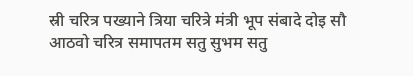स्री चरित्र पख्याने त्रिया चरित्रे मंत्री भूप संबादे दोइ सौ आठवो चरित्र समापतम सतु सुभम सतु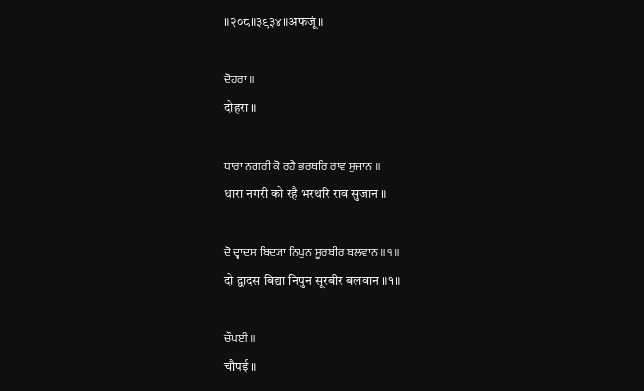॥२०८॥३९३४॥अफजूं॥

ਦੋਹਰਾ ॥
दोहरा ॥

ਧਾਰਾ ਨਗਰੀ ਕੋ ਰਹੈ ਭਰਥਰਿ ਰਾਵ ਸੁਜਾਨ ॥
धारा नगरी को रहै भरथरि राव सुजान ॥

ਦੋ ਦ੍ਵਾਦਸ ਬਿਦ੍ਯਾ ਨਿਪੁਨ ਸੂਰਬੀਰ ਬਲਵਾਨ ॥੧॥
दो द्वादस बिद्या निपुन सूरबीर बलवान ॥१॥

ਚੌਪਈ ॥
चौपई ॥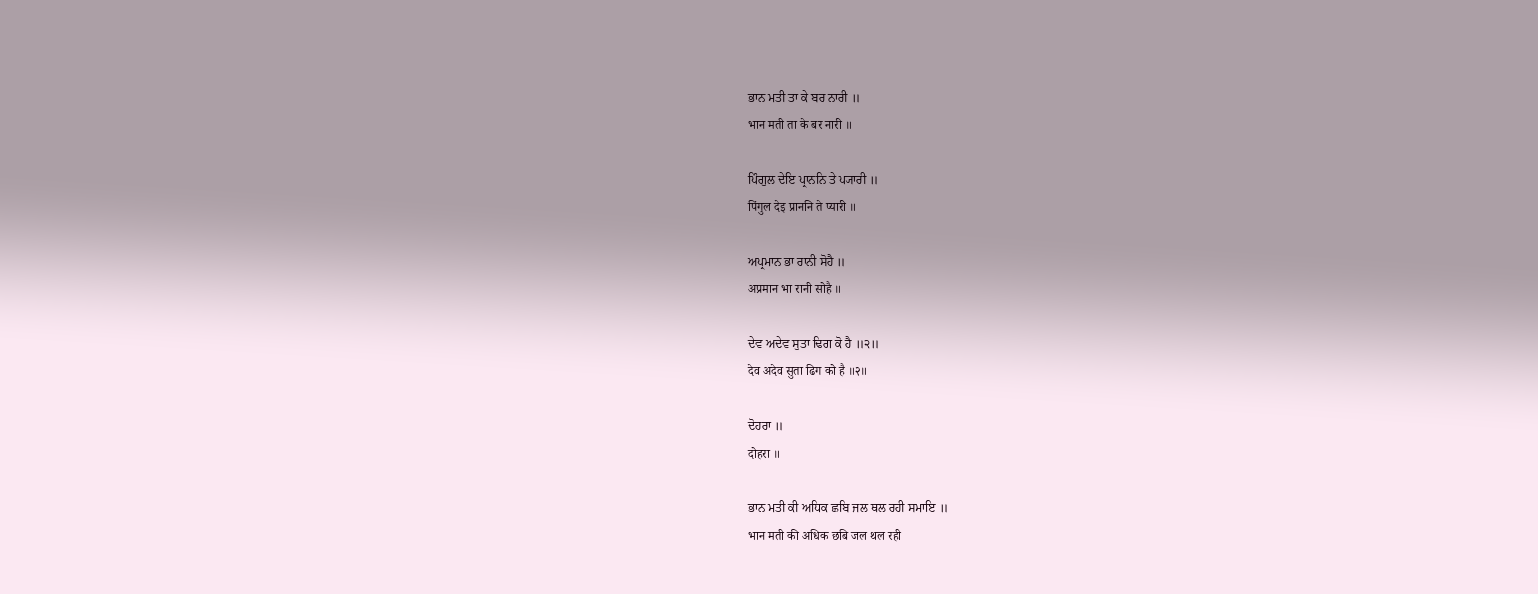ਭਾਨ ਮਤੀ ਤਾ ਕੇ ਬਰ ਨਾਰੀ ॥
भान मती ता के बर नारी ॥

ਪਿੰਗੁਲ ਦੇਇ ਪ੍ਰਾਨਨਿ ਤੇ ਪ੍ਯਾਰੀ ॥
पिंगुल देइ प्राननि ते प्यारी ॥

ਅਪ੍ਰਮਾਨ ਭਾ ਰਾਨੀ ਸੋਹੈ ॥
अप्रमान भा रानी सोहै ॥

ਦੇਵ ਅਦੇਵ ਸੁਤਾ ਢਿਗ ਕੋ ਹੈ ॥੨॥
देव अदेव सुता ढिग को है ॥२॥

ਦੋਹਰਾ ॥
दोहरा ॥

ਭਾਨ ਮਤੀ ਕੀ ਅਧਿਕ ਛਬਿ ਜਲ ਥਲ ਰਹੀ ਸਮਾਇ ॥
भान मती की अधिक छबि जल थल रही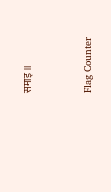समाइ ॥


Flag Counter